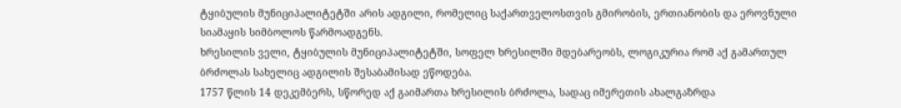ტყიბულის მუნიციპალიტეტში არის ადგილი, რომელიც საქართველოსთვის გმირობის, ერთიანობის და ეროვნული სიამაყის სიმბოლოს წარმოადგენს.
ხრესილის ველი, ტყიბულის მუნიციპალიტეტში, სოფელ ხრესილში მდებარეობს, ლოგიკურია რომ აქ გამართულ ბრძოლას სახელიც ადგილის შესაბამისად ეწოდება.
1757 წლის 14 დეკემბერს, სწორედ აქ გაიმართა ხრესილის ბრძოლა, სადაც იმერეთის ახალგაზრდა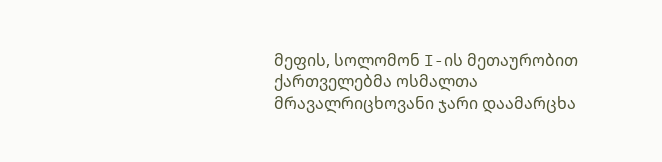მეფის, სოლომონ I-ის მეთაურობით ქართველებმა ოსმალთა მრავალრიცხოვანი ჯარი დაამარცხა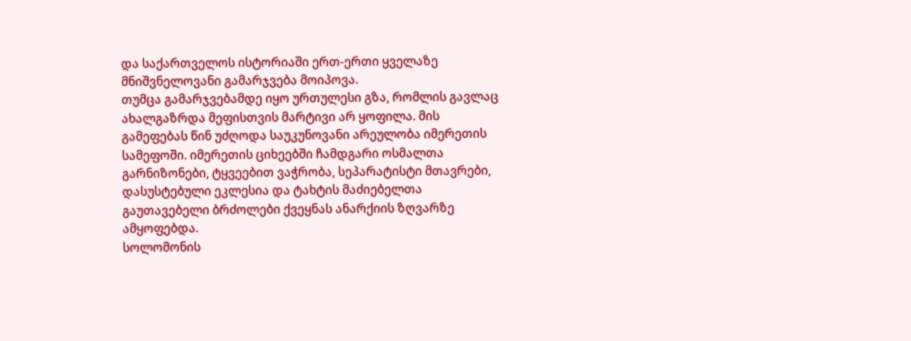და საქართველოს ისტორიაში ერთ-ერთი ყველაზე მნიშვნელოვანი გამარჯვება მოიპოვა.
თუმცა გამარჯვებამდე იყო ურთულესი გზა, რომლის გავლაც ახალგაზრდა მეფისთვის მარტივი არ ყოფილა. მის გამეფებას წინ უძღოდა საუკუნოვანი არეულობა იმერეთის სამეფოში. იმერეთის ციხეებში ჩამდგარი ოსმალთა გარნიზონები, ტყვეებით ვაჭრობა, სეპარატისტი მთავრები, დასუსტებული ეკლესია და ტახტის მაძიებელთა გაუთავებელი ბრძოლები ქვეყნას ანარქიის ზღვარზე ამყოფებდა.
სოლომონის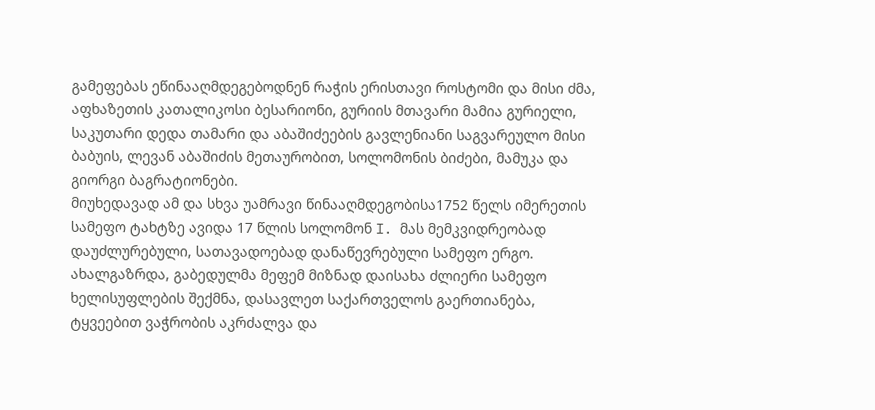გამეფებას ეწინააღმდეგებოდნენ რაჭის ერისთავი როსტომი და მისი ძმა, აფხაზეთის კათალიკოსი ბესარიონი, გურიის მთავარი მამია გურიელი, საკუთარი დედა თამარი და აბაშიძეების გავლენიანი საგვარეულო მისი ბაბუის, ლევან აბაშიძის მეთაურობით, სოლომონის ბიძები, მამუკა და გიორგი ბაგრატიონები.
მიუხედავად ამ და სხვა უამრავი წინააღმდეგობისა1752 წელს იმერეთის სამეფო ტახტზე ავიდა 17 წლის სოლომონ I. მას მემკვიდრეობად დაუძლურებული, სათავადოებად დანაწევრებული სამეფო ერგო. ახალგაზრდა, გაბედულმა მეფემ მიზნად დაისახა ძლიერი სამეფო ხელისუფლების შექმნა, დასავლეთ საქართველოს გაერთიანება, ტყვეებით ვაჭრობის აკრძალვა და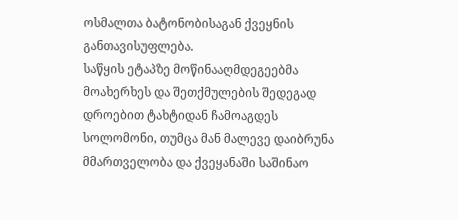ოსმალთა ბატონობისაგან ქვეყნის განთავისუფლება.
საწყის ეტაპზე მოწინააღმდეგეებმა მოახერხეს და შეთქმულების შედეგად დროებით ტახტიდან ჩამოაგდეს სოლომონი, თუმცა მან მალევე დაიბრუნა მმართველობა და ქვეყანაში საშინაო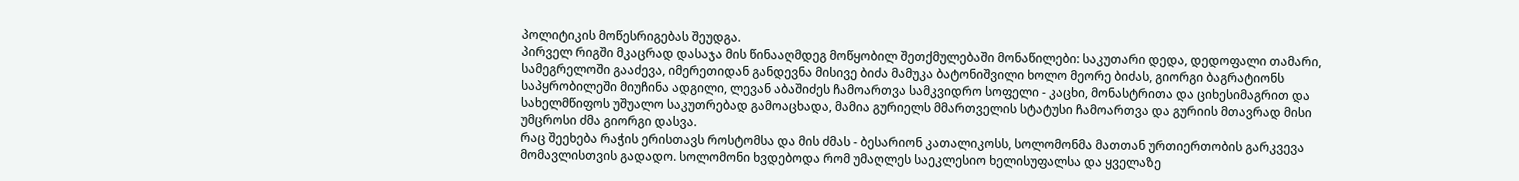პოლიტიკის მოწესრიგებას შეუდგა.
პირველ რიგში მკაცრად დასაჯა მის წინააღმდეგ მოწყობილ შეთქმულებაში მონაწილები: საკუთარი დედა, დედოფალი თამარი, სამეგრელოში გააძევა, იმერეთიდან განდევნა მისივე ბიძა მამუკა ბატონიშვილი ხოლო მეორე ბიძას, გიორგი ბაგრატიონს საპყრობილეში მიუჩინა ადგილი, ლევან აბაშიძეს ჩამოართვა სამკვიდრო სოფელი - კაცხი, მონასტრითა და ციხესიმაგრით და სახელმწიფოს უშუალო საკუთრებად გამოაცხადა, მამია გურიელს მმართველის სტატუსი ჩამოართვა და გურიის მთავრად მისი უმცროსი ძმა გიორგი დასვა.
რაც შეეხება რაჭის ერისთავს როსტომსა და მის ძმას - ბესარიონ კათალიკოსს, სოლომონმა მათთან ურთიერთობის გარკვევა მომავლისთვის გადადო. სოლომონი ხვდებოდა რომ უმაღლეს საეკლესიო ხელისუფალსა და ყველაზე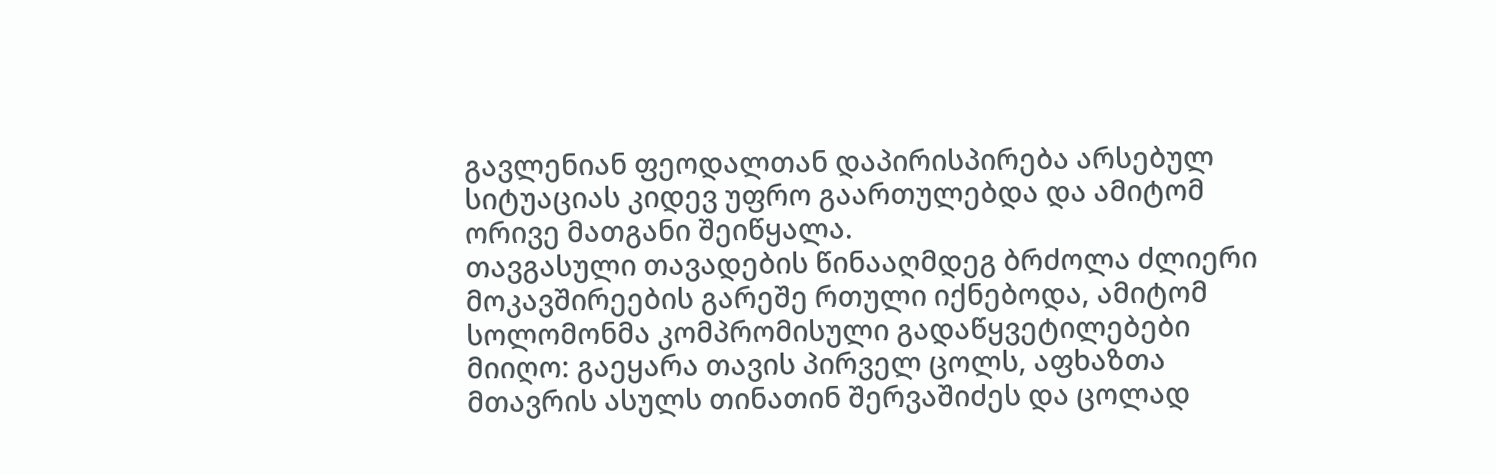გავლენიან ფეოდალთან დაპირისპირება არსებულ სიტუაციას კიდევ უფრო გაართულებდა და ამიტომ ორივე მათგანი შეიწყალა.
თავგასული თავადების წინააღმდეგ ბრძოლა ძლიერი მოკავშირეების გარეშე რთული იქნებოდა, ამიტომ სოლომონმა კომპრომისული გადაწყვეტილებები მიიღო: გაეყარა თავის პირველ ცოლს, აფხაზთა მთავრის ასულს თინათინ შერვაშიძეს და ცოლად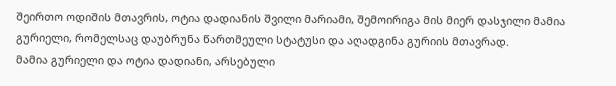შეირთო ოდიშის მთავრის, ოტია დადიანის შვილი მარიამი, შემოირიგა მის მიერ დასჯილი მამია გურიელი, რომელსაც დაუბრუნა წართმეული სტატუსი და აღადგინა გურიის მთავრად.
მამია გურიელი და ოტია დადიანი, არსებული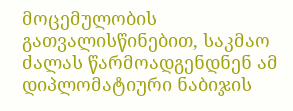მოცემულობის გათვალისწინებით, საკმაო ძალას წარმოადგენდნენ ამ დიპლომატიური ნაბიჯის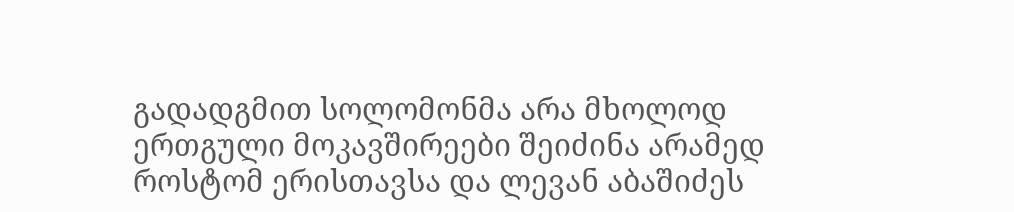გადადგმით სოლომონმა არა მხოლოდ ერთგული მოკავშირეები შეიძინა არამედ როსტომ ერისთავსა და ლევან აბაშიძეს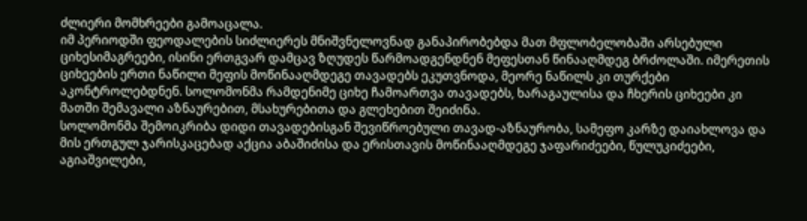ძლიერი მომხრეები გამოაცალა.
იმ პერიოდში ფეოდალების სიძლიერეს მნიშვნელოვნად განაპირობებდა მათ მფლობელობაში არსებული ციხესიმაგრეები, ისინი ერთგვარ დამცავ ზღუდეს წარმოადგენდნენ მეფესთან წინააღმდეგ ბრძოლაში. იმერეთის ციხეების ერთი ნაწილი მეფის მოწინააღმდეგე თავადებს ეკუთვნოდა, მეორე ნაწილს კი თურქები აკონტროლებდნენ. სოლომონმა რამდენიმე ციხე ჩამოართვა თავადებს, ხარაგაულისა და ჩხერის ციხეები კი მათში შემავალი აზნაურებით, მსახურებითა და გლეხებით შეიძინა.
სოლომონმა შემოიკრიბა დიდი თავადებისგან შევიწროებული თავად-აზნაურობა, სამეფო კარზე დაიახლოვა და მის ერთგულ ჯარისკაცებად აქცია აბაშიძისა და ერისთავის მოწინააღმდეგე ჯაფარიძეები, წულუკიძეები, აგიაშვილები,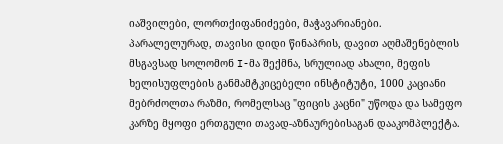იაშვილები, ლორთქიფანიძეები, მაჭავარიანები.
პარალელურად, თავისი დიდი წინაპრის, დავით აღმაშენებლის მსგავსად სოლომონ I-მა შექმნა, სრულიად ახალი, მეფის ხელისუფლების განმამტკიცებელი ინსტიტუტი, 1000 კაციანი მებრძოლთა რაზმი, რომელსაც "ფიცის კაცნი" უწოდა და სამეფო კარზე მყოფი ერთგული თავად-აზნაურებისაგან დააკომპლექტა.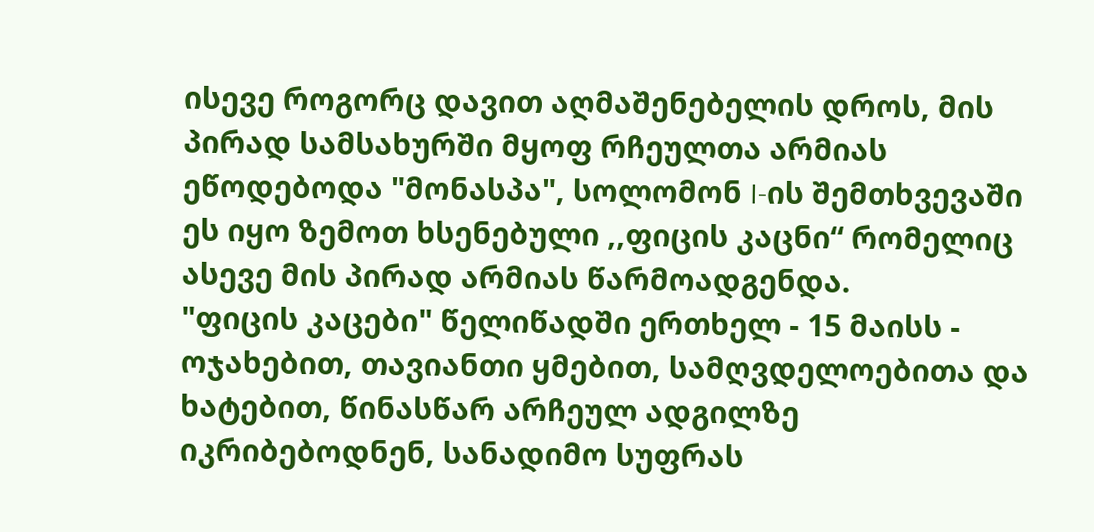ისევე როგორც დავით აღმაშენებელის დროს, მის პირად სამსახურში მყოფ რჩეულთა არმიას ეწოდებოდა "მონასპა", სოლომონ I-ის შემთხვევაში ეს იყო ზემოთ ხსენებული ,,ფიცის კაცნი“ რომელიც ასევე მის პირად არმიას წარმოადგენდა.
"ფიცის კაცები" წელიწადში ერთხელ - 15 მაისს - ოჯახებით, თავიანთი ყმებით, სამღვდელოებითა და ხატებით, წინასწარ არჩეულ ადგილზე იკრიბებოდნენ, სანადიმო სუფრას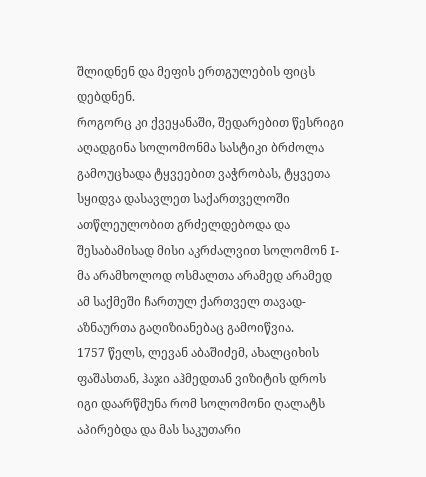შლიდნენ და მეფის ერთგულების ფიცს დებდნენ.
როგორც კი ქვეყანაში, შედარებით წესრიგი აღადგინა სოლომონმა სასტიკი ბრძოლა გამოუცხადა ტყვეებით ვაჭრობას, ტყვეთა სყიდვა დასავლეთ საქართველოში ათწლეულობით გრძელდებოდა და შესაბამისად მისი აკრძალვით სოლომონ I-მა არამხოლოდ ოსმალთა არამედ არამედ ამ საქმეში ჩართულ ქართველ თავად-აზნაურთა გაღიზიანებაც გამოიწვია.
1757 წელს, ლევან აბაშიძემ, ახალციხის ფაშასთან, ჰაჯი აჰმედთან ვიზიტის დროს იგი დაარწმუნა რომ სოლომონი ღალატს აპირებდა და მას საკუთარი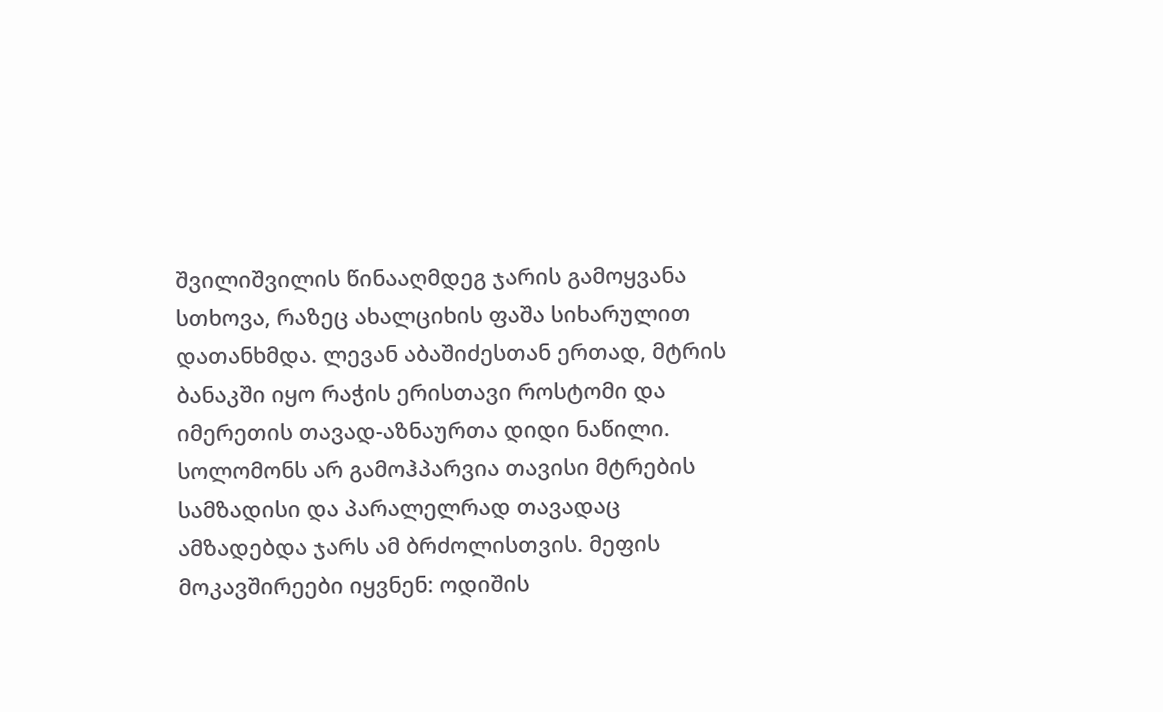შვილიშვილის წინააღმდეგ ჯარის გამოყვანა სთხოვა, რაზეც ახალციხის ფაშა სიხარულით დათანხმდა. ლევან აბაშიძესთან ერთად, მტრის ბანაკში იყო რაჭის ერისთავი როსტომი და იმერეთის თავად-აზნაურთა დიდი ნაწილი.
სოლომონს არ გამოჰპარვია თავისი მტრების სამზადისი და პარალელრად თავადაც ამზადებდა ჯარს ამ ბრძოლისთვის. მეფის მოკავშირეები იყვნენ: ოდიშის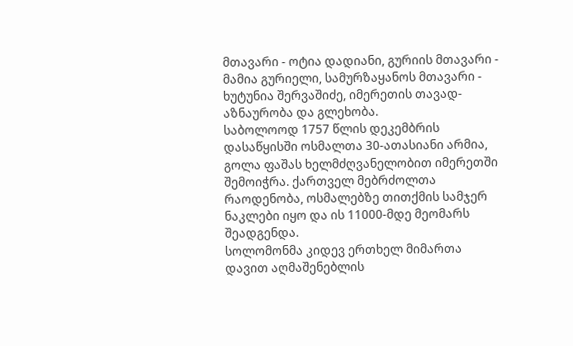მთავარი - ოტია დადიანი, გურიის მთავარი - მამია გურიელი, სამურზაყანოს მთავარი - ხუტუნია შერვაშიძე, იმერეთის თავად-აზნაურობა და გლეხობა.
საბოლოოდ 1757 წლის დეკემბრის დასაწყისში ოსმალთა 30-ათასიანი არმია, გოლა ფაშას ხელმძღვანელობით იმერეთში შემოიჭრა. ქართველ მებრძოლთა რაოდენობა, ოსმალებზე თითქმის სამჯერ ნაკლები იყო და ის 11000-მდე მეომარს შეადგენდა.
სოლომონმა კიდევ ერთხელ მიმართა დავით აღმაშენებლის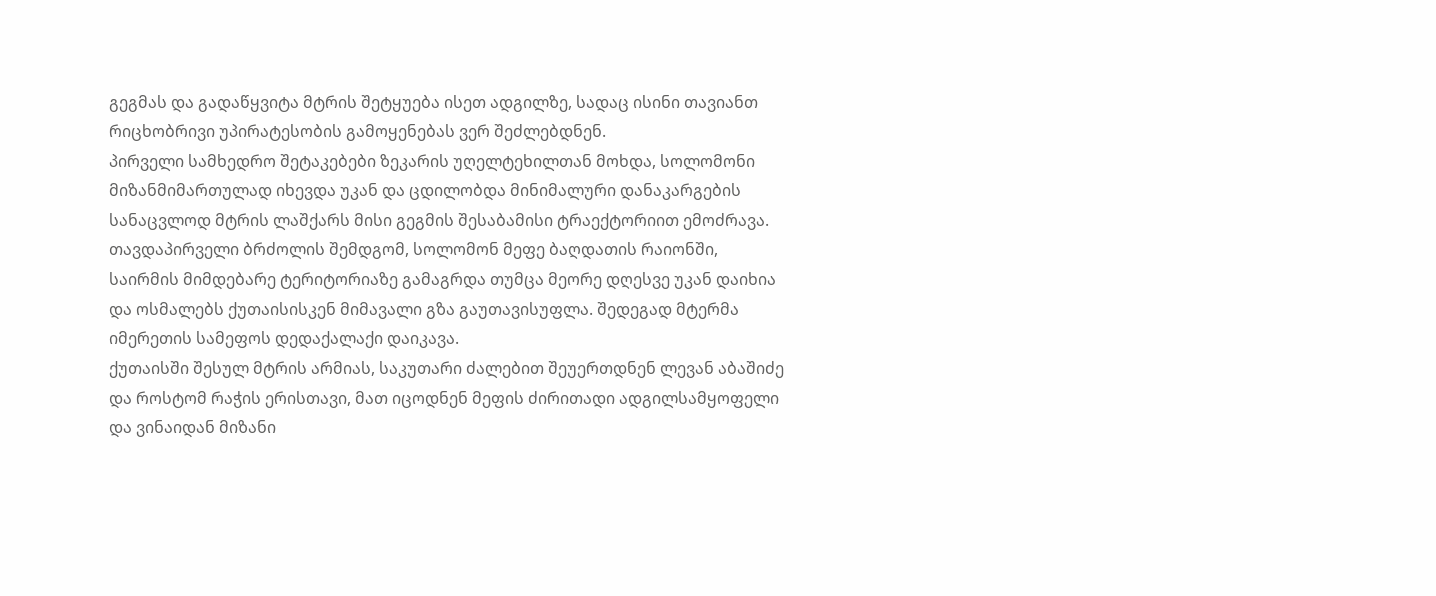გეგმას და გადაწყვიტა მტრის შეტყუება ისეთ ადგილზე, სადაც ისინი თავიანთ რიცხობრივი უპირატესობის გამოყენებას ვერ შეძლებდნენ.
პირველი სამხედრო შეტაკებები ზეკარის უღელტეხილთან მოხდა, სოლომონი მიზანმიმართულად იხევდა უკან და ცდილობდა მინიმალური დანაკარგების სანაცვლოდ მტრის ლაშქარს მისი გეგმის შესაბამისი ტრაექტორიით ემოძრავა.
თავდაპირველი ბრძოლის შემდგომ, სოლომონ მეფე ბაღდათის რაიონში, საირმის მიმდებარე ტერიტორიაზე გამაგრდა თუმცა მეორე დღესვე უკან დაიხია და ოსმალებს ქუთაისისკენ მიმავალი გზა გაუთავისუფლა. შედეგად მტერმა იმერეთის სამეფოს დედაქალაქი დაიკავა.
ქუთაისში შესულ მტრის არმიას, საკუთარი ძალებით შეუერთდნენ ლევან აბაშიძე და როსტომ რაჭის ერისთავი, მათ იცოდნენ მეფის ძირითადი ადგილსამყოფელი და ვინაიდან მიზანი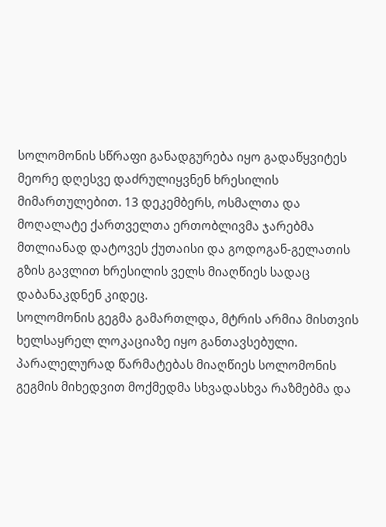სოლომონის სწრაფი განადგურება იყო გადაწყვიტეს მეორე დღესვე დაძრულიყვნენ ხრესილის მიმართულებით. 13 დეკემბერს, ოსმალთა და მოღალატე ქართველთა ერთობლივმა ჯარებმა მთლიანად დატოვეს ქუთაისი და გოდოგან-გელათის გზის გავლით ხრესილის ველს მიაღწიეს სადაც დაბანაკდნენ კიდეც.
სოლომონის გეგმა გამართლდა, მტრის არმია მისთვის ხელსაყრელ ლოკაციაზე იყო განთავსებული. პარალელურად წარმატებას მიაღწიეს სოლომონის გეგმის მიხედვით მოქმედმა სხვადასხვა რაზმებმა და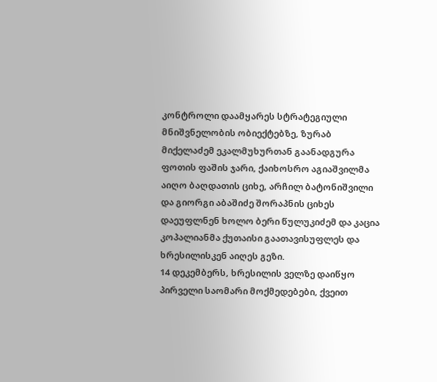კონტროლი დაამყარეს სტრატეგიული მნიშვნელობის ობიექტებზე, ზურაბ მიქელაძემ ეკალმუხურთან გაანადგურა ფოთის ფაშის ჯარი, ქაიხოსრო აგიაშვილმა აიღო ბაღდათის ციხე, არჩილ ბატონიშვილი და გიორგი აბაშიძე შორაპნის ციხეს დაეუფლნენ ხოლო ბერი წულუკიძემ და კაცია კოპალიანმა ქუთაისი გაათავისუფლეს და ხრესილისკენ აიღეს გეზი.
14 დეკემბერს, ხრესილის ველზე დაიწყო პირველი საომარი მოქმედებები, ქვეით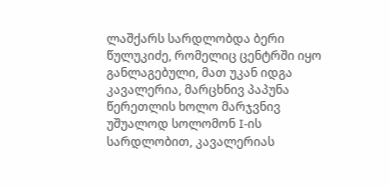ლაშქარს სარდლობდა ბერი წულუკიძე, რომელიც ცენტრში იყო განლაგებული, მათ უკან იდგა კავალერია, მარცხნივ პაპუნა წერეთლის ხოლო მარჯვნივ უშუალოდ სოლომონ I-ის სარდლობით, კავალერიას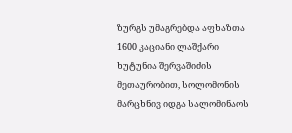ზურგს უმაგრებდა აფხაზთა 1600 კაციანი ლაშქარი ხუტუნია შერვაშიძის მეთაურობით, სოლომონის მარცხნივ იდგა სალომინაოს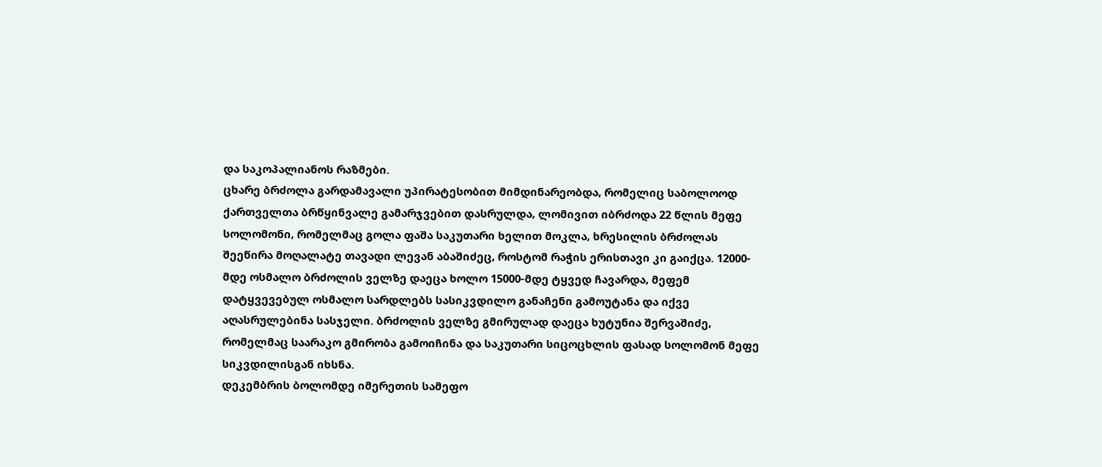და საკოპალიანოს რაზმები.
ცხარე ბრძოლა გარდამავალი უპირატესობით მიმდინარეობდა, რომელიც საბოლოოდ ქართველთა ბრწყინვალე გამარჯვებით დასრულდა, ლომივით იბრძოდა 22 წლის მეფე სოლომონი, რომელმაც გოლა ფაშა საკუთარი ხელით მოკლა, ხრესილის ბრძოლას შეეწირა მოღალატე თავადი ლევან აბაშიძეც, როსტომ რაჭის ერისთავი კი გაიქცა. 12000-მდე ოსმალო ბრძოლის ველზე დაეცა ხოლო 15000-მდე ტყვედ ჩავარდა, მეფემ დატყვევებულ ოსმალო სარდლებს სასიკვდილო განაჩენი გამოუტანა და იქვე აღასრულებინა სასჯელი. ბრძოლის ველზე გმირულად დაეცა ხუტუნია შერვაშიძე, რომელმაც საარაკო გმირობა გამოიჩინა და საკუთარი სიცოცხლის ფასად სოლომონ მეფე სიკვდილისგან იხსნა.
დეკემბრის ბოლომდე იმერეთის სამეფო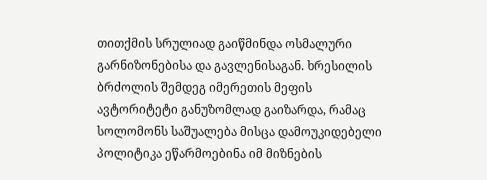თითქმის სრულიად გაიწმინდა ოსმალური გარნიზონებისა და გავლენისაგან. ხრესილის ბრძოლის შემდეგ იმერეთის მეფის ავტორიტეტი განუზომლად გაიზარდა, რამაც სოლომონს საშუალება მისცა დამოუკიდებელი პოლიტიკა ეწარმოებინა იმ მიზნების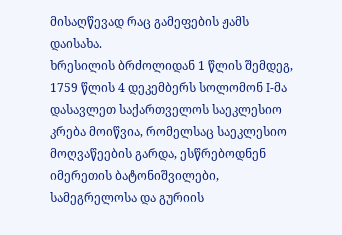მისაღწევად რაც გამეფების ჟამს დაისახა.
ხრესილის ბრძოლიდან 1 წლის შემდეგ, 1759 წლის 4 დეკემბერს სოლომონ I-მა დასავლეთ საქართველოს საეკლესიო კრება მოიწვია, რომელსაც საეკლესიო მოღვაწეების გარდა, ესწრებოდნენ იმერეთის ბატონიშვილები, სამეგრელოსა და გურიის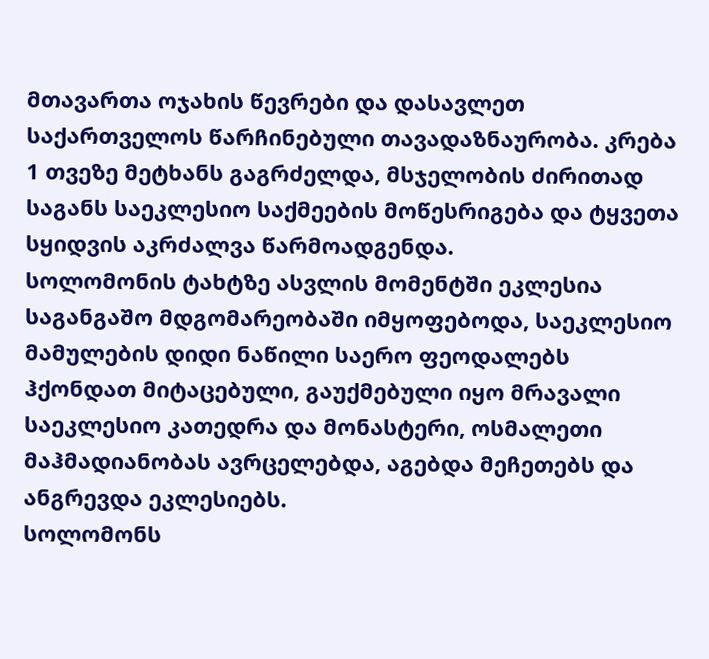მთავართა ოჯახის წევრები და დასავლეთ საქართველოს წარჩინებული თავადაზნაურობა. კრება 1 თვეზე მეტხანს გაგრძელდა, მსჯელობის ძირითად საგანს საეკლესიო საქმეების მოწესრიგება და ტყვეთა სყიდვის აკრძალვა წარმოადგენდა.
სოლომონის ტახტზე ასვლის მომენტში ეკლესია საგანგაშო მდგომარეობაში იმყოფებოდა, საეკლესიო მამულების დიდი ნაწილი საერო ფეოდალებს ჰქონდათ მიტაცებული, გაუქმებული იყო მრავალი საეკლესიო კათედრა და მონასტერი, ოსმალეთი მაჰმადიანობას ავრცელებდა, აგებდა მეჩეთებს და ანგრევდა ეკლესიებს.
სოლომონს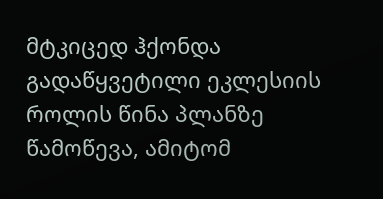მტკიცედ ჰქონდა გადაწყვეტილი ეკლესიის როლის წინა პლანზე წამოწევა, ამიტომ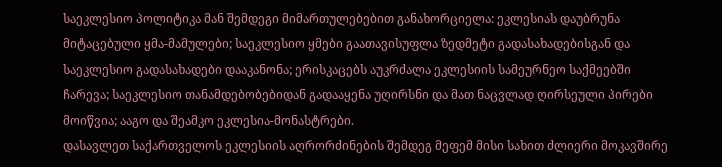საეკლესიო პოლიტიკა მან შემდეგი მიმართულებებით განახორციელა: ეკლესიას დაუბრუნა მიტაცებული ყმა-მამულები; საეკლესიო ყმები გაათავისუფლა ზედმეტი გადასახადებისგან და საეკლესიო გადასახადები დააკანონა; ერისკაცებს აუკრძალა ეკლესიის სამეურნეო საქმეებში ჩარევა; საეკლესიო თანამდებობებიდან გადააყენა უღირსნი და მათ ნაცვლად ღირსეული პირები მოიწვია; ააგო და შეამკო ეკლესია-მონასტრები.
დასავლეთ საქართველოს ეკლესიის აღრორძინების შემდეგ მეფემ მისი სახით ძლიერი მოკავშირე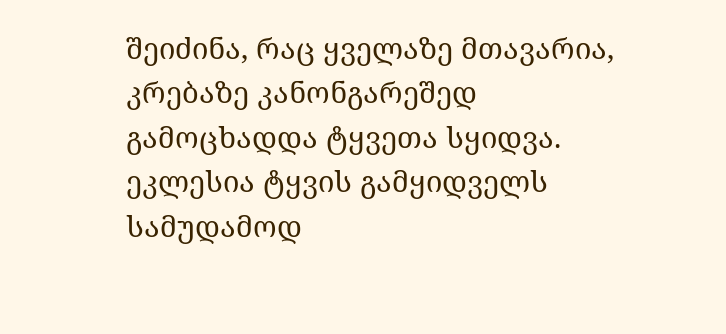შეიძინა, რაც ყველაზე მთავარია, კრებაზე კანონგარეშედ გამოცხადდა ტყვეთა სყიდვა. ეკლესია ტყვის გამყიდველს სამუდამოდ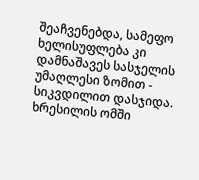შეაჩვენებდა, სამეფო ხელისუფლება კი დამნაშავეს სასჯელის უმაღლესი ზომით - სიკვდილით დასჯიდა.
ხრესილის ომში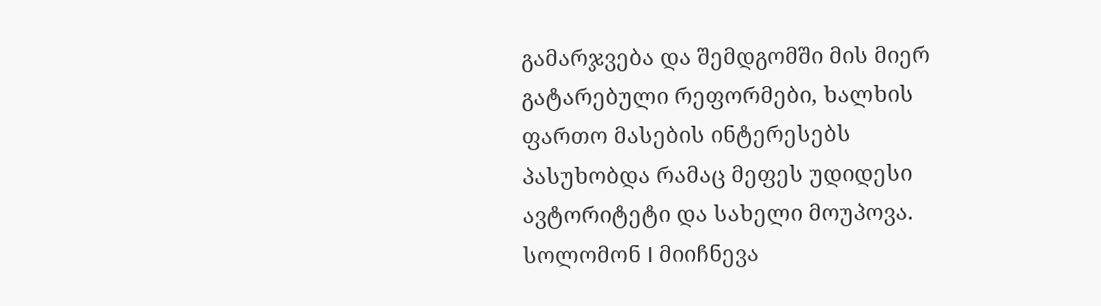გამარჯვება და შემდგომში მის მიერ გატარებული რეფორმები, ხალხის ფართო მასების ინტერესებს პასუხობდა რამაც მეფეს უდიდესი ავტორიტეტი და სახელი მოუპოვა.
სოლომონ I მიიჩნევა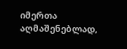იმერთა აღმაშენებლად,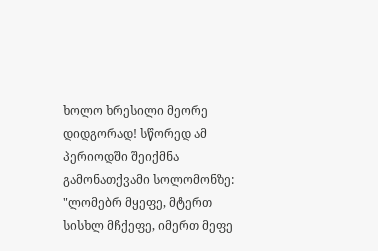ხოლო ხრესილი მეორე დიდგორად! სწორედ ამ პერიოდში შეიქმნა გამონათქვამი სოლომონზე:
"ლომებრ მყეფე, მტერთ სისხლ მჩქეფე, იმერთ მეფე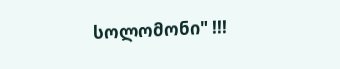სოლომონი" !!!